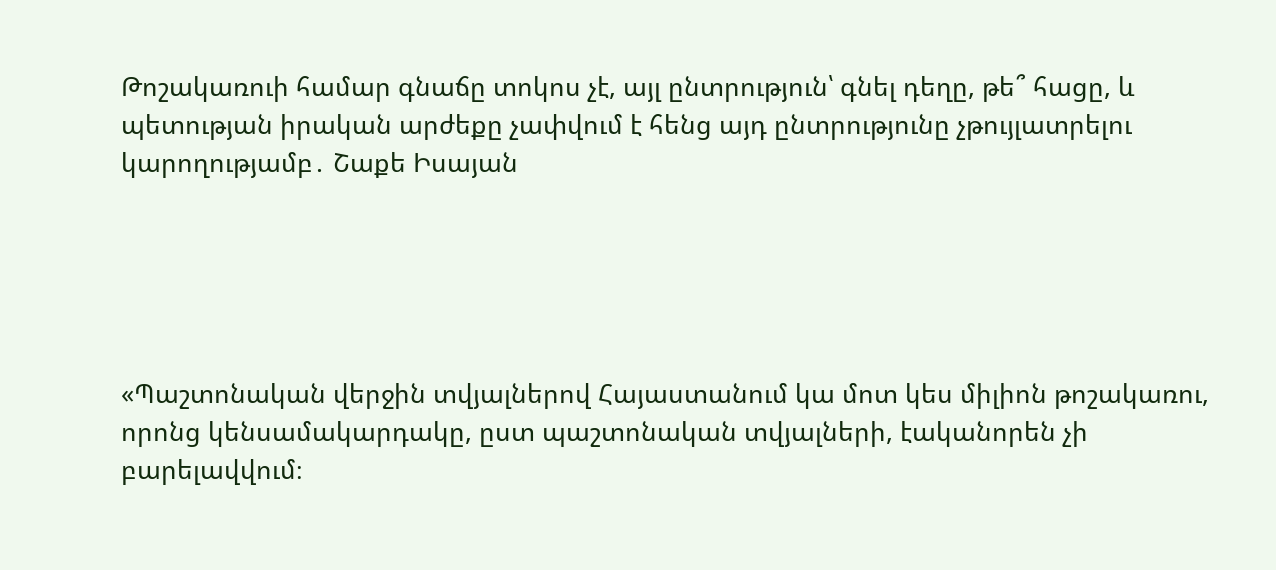Թոշակառուի համար գնաճը տոկոս չէ, այլ ընտրություն՝ գնել դեղը, թե՞ հացը, և պետության իրական արժեքը չափվում է հենց այդ ընտրությունը չթույլատրելու կարողությամբ․ Շաքե Իսայան





«Պաշտոնական վերջին տվյալներով Հայաստանում կա մոտ կես միլիոն թոշակառու, որոնց կենսամակարդակը, ըստ պաշտոնական տվյալների, էականորեն չի բարելավվում։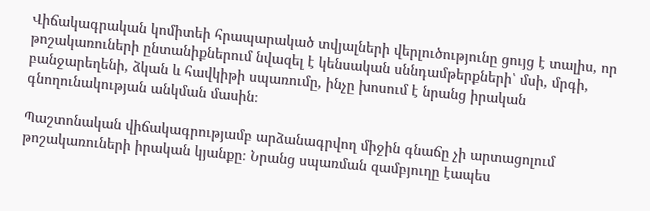Վիճակագրական կոմիտեի հրապարակած տվյալների վերլուծությունը ցույց է տալիս, որ թոշակառուների ընտանիքներում նվազել է կենսական սննդամթերքների՝ մսի, մրգի, բանջարեղենի, ձկան և հավկիթի սպառումը, ինչը խոսում է նրանց իրական գնողունակության անկման մասին։

Պաշտոնական վիճակագրությամբ արձանագրվող միջին գնաճը չի արտացոլում թոշակառուների իրական կյանքը։ Նրանց սպառման զամբյուղը էապես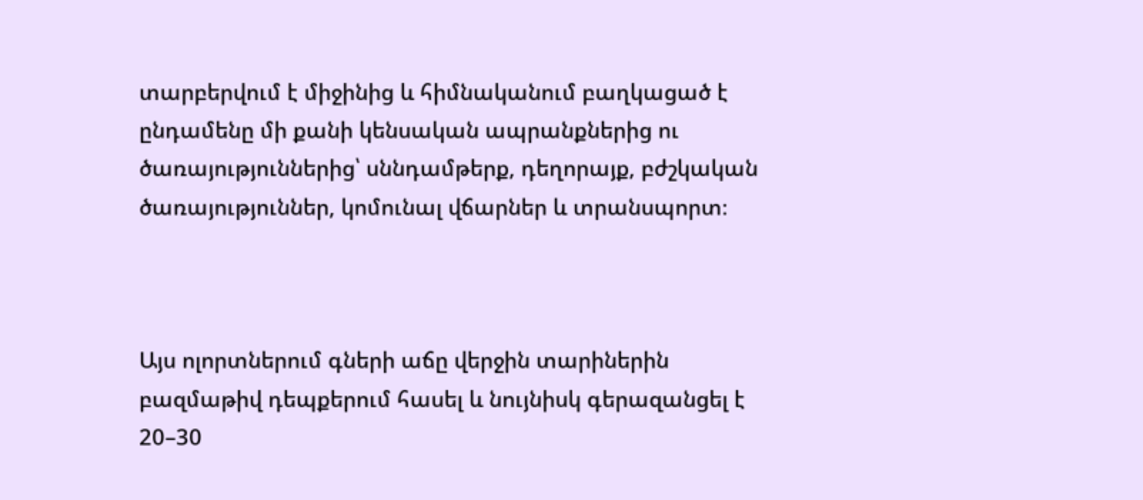տարբերվում է միջինից և հիմնականում բաղկացած է ընդամենը մի քանի կենսական ապրանքներից ու ծառայություններից՝ սննդամթերք, դեղորայք, բժշկական ծառայություններ, կոմունալ վճարներ և տրանսպորտ։



Այս ոլորտներում գների աճը վերջին տարիներին բազմաթիվ դեպքերում հասել և նույնիսկ գերազանցել է 20–30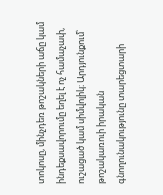տոկոսը, մինչդեռ թոշակների աճը կամ ինդեքսավորումը եղել է ոչ համաչափ, ուշացած կամ սիմվոլիկ։ Արդյունքում՝ թոշակառուի իրական գնողունակությունը տարեցտարի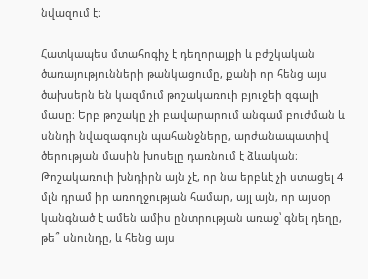նվազում է։

Հատկապես մտահոգիչ է դեղորայքի և բժշկական ծառայությունների թանկացումը, քանի որ հենց այս ծախսերն են կազմում թոշակառուի բյուջեի զգալի մասը։ Երբ թոշակը չի բավարարում անգամ բուժման և սննդի նվազագույն պահանջները, արժանապատիվ ծերության մասին խոսելը դառնում է ձևական։ Թոշակառուի խնդիրն այն չէ, որ նա երբևէ չի ստացել 4 մլն դրամ իր առողջության համար, այլ այն, որ այսօր կանգնած է ամեն ամիս ընտրության առաջ՝ գնել դեղը, թե՞ սնունդը, և հենց այս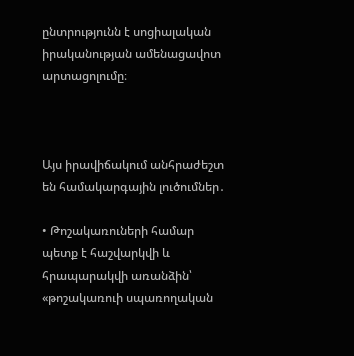ընտրությունն է սոցիալական իրականության ամենացավոտ արտացոլումը։



Այս իրավիճակում անհրաժեշտ են համակարգային լուծումներ․

• Թոշակառուների համար պետք է հաշվարկվի և հրապարակվի առանձին՝ «թոշակառուի սպառողական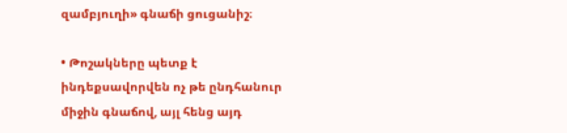զամբյուղի» գնաճի ցուցանիշ։

• Թոշակները պետք է ինդեքսավորվեն ոչ թե ընդհանուր միջին գնաճով, այլ հենց այդ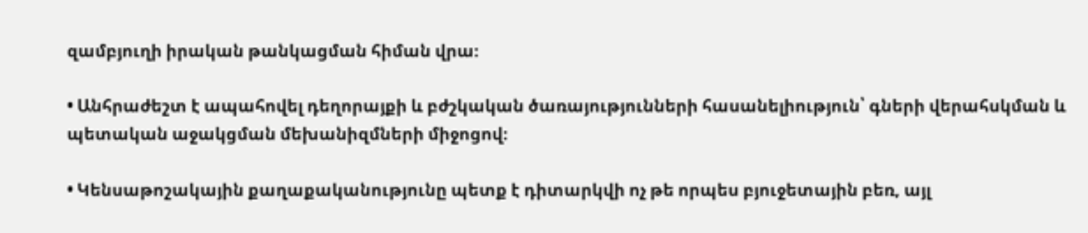զամբյուղի իրական թանկացման հիման վրա։

• Անհրաժեշտ է ապահովել դեղորայքի և բժշկական ծառայությունների հասանելիություն՝ գների վերահսկման և պետական աջակցման մեխանիզմների միջոցով։

• Կենսաթոշակային քաղաքականությունը պետք է դիտարկվի ոչ թե որպես բյուջետային բեռ, այլ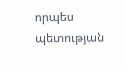որպես պետության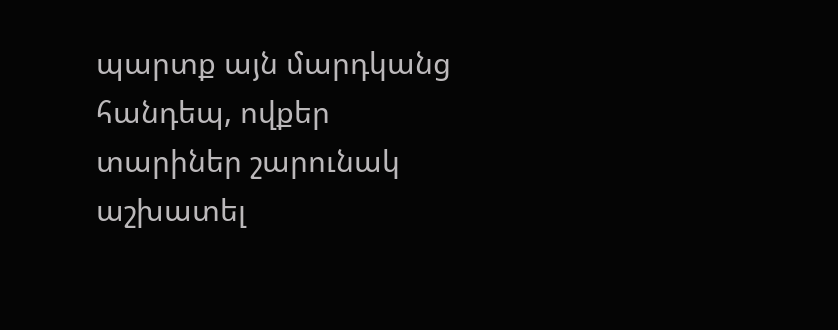պարտք այն մարդկանց հանդեպ, ովքեր տարիներ շարունակ աշխատել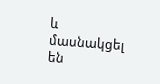և մասնակցել են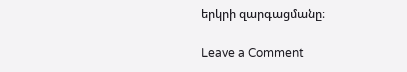երկրի զարգացմանը։

Leave a Comment